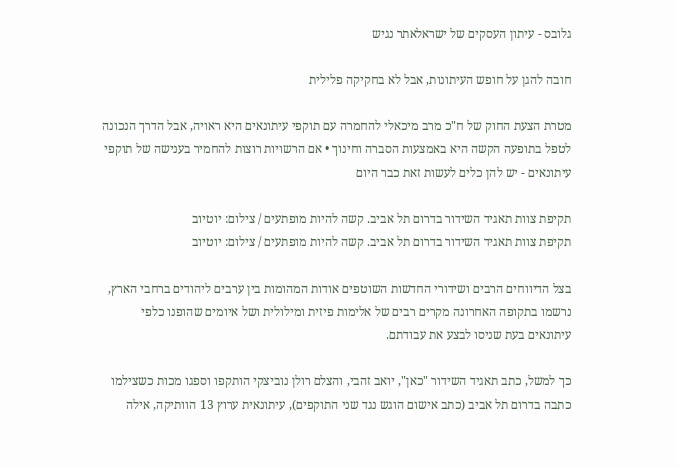גלובס - עיתון העסקים של ישראלאתר נגיש

חובה להגן על חופש העיתונות, אבל לא בחקיקה פלילית

מטרת הצעת החוק של ח"כ מרב מיכאלי להחמרה עם תוקפי עיתונאים היא ראויה, אבל הדרך הנכונה לטפל בתופעה הקשה היא באמצעות הסברה וחינוך • אם הרשויות רוצות להחמיר בענישה של תוקפי עיתונאים - יש להן כלים לעשות זאת כבר היום

תקיפת צוות תאגיד השידור בדרום תל אביב. קשה להיות מופתעים / צילום: יוטיוב
תקיפת צוות תאגיד השידור בדרום תל אביב. קשה להיות מופתעים / צילום: יוטיוב

בצל הדיווחים הרבים ושידורי החדשות השוטפים אודות המהומות בין ערבים ליהודים ברחבי הארץ, נרשמו בתקופה האחרונה מקרים רבים של אלימות פיזית ומילולית ושל איומים שהופנו כלפי עיתונאים בעת שניסו לבצע את עבודתם.

כך למשל, כתב תאגיד השידור "כאן", יואב זהבי, והצלם רולן נוביצקי הותקפו וספגו מכות כשצילמו כתבה בדרום תל אביב (כתב אישום הוגש נגד שני התוקפים), עיתונאית ערוץ 13 הוותיקה, אילה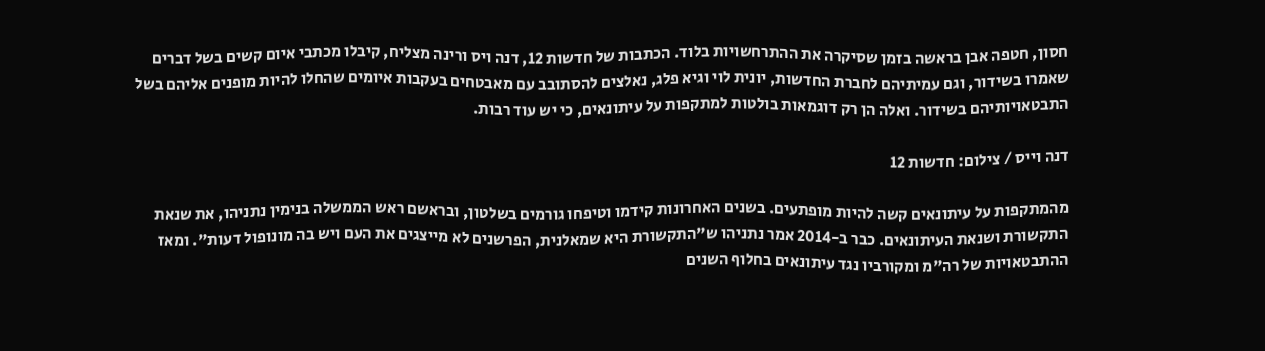חסון, חטפה אבן בראשה בזמן שסיקרה את ההתרחשויות בלוד. הכתבות של חדשות 12, דנה ויס ורינה מצליח, קיבלו מכתבי איום קשים בשל דברים שאמרו בשידור, וגם עמיתיהם לחברת החדשות, יונית לוי וגיא פלג, נאלצים להסתובב עם מאבטחים בעקבות איומים שהחלו להיות מופנים אליהם בשל התבטאויותיהם בשידור. ואלה הן רק דוגמאות בולטות למתקפות על עיתונאים, כי יש עוד רבות.

דנה וייס / צילום: חדשות 12

מהמתקפות על עיתונאים קשה להיות מופתעים. בשנים האחרונות קידמו וטיפחו גורמים בשלטון, ובראשם ראש הממשלה בנימין נתניהו, את שנאת התקשורת ושנאת העיתונאים. כבר ב-2014 אמר נתניהו ש"התקשורת היא שמאלנית, הפרשנים לא מייצגים את העם ויש בה מונופול דעות". ומאז ההתבטאויות של רה"מ ומקורביו נגד עיתונאים בחלוף השנים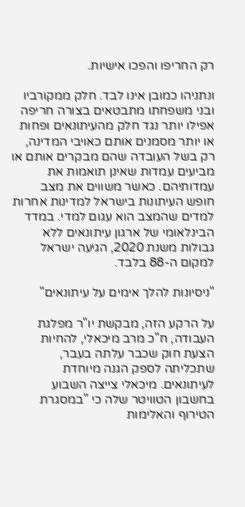רק החריפו והפכו אישיות.

ונתניהו כמובן אינו לבד. חלק ממקורביו ובני משפחתו מתבטאים בצורה חריפה אפילו יותר נגד חלק מהעיתונאים ופחות או יותר מסמנים אותם כאויבי המדינה, רק בשל העובדה שהם מבקרים אותם או מביעים עמדות שאינן תואמות את עמדותיהם. כאשר משווים את מצב חופש העיתונות בישראל למדינות אחרות למדים שהמצב הוא עגום למדי. במדד הבינלאומי של ארגון עיתונאים ללא גבולות משנת 2020, הגיעה ישראל למקום ה-88 בלבד.

"ניסיונות להלך אימים על עיתונאים"

על הרקע הזה, מבקשת יו"ר מפלגת העבודה, ח"כ מרב מיכאלי, להחיות הצעת חוק שכבר עלתה בעבר, שתכליתה לספק הגנה מיוחדת לעיתונאים. מיכאלי צייצה השבוע בחשבון הטוויטר שלה כי "במסגרת הטירוף והאלימות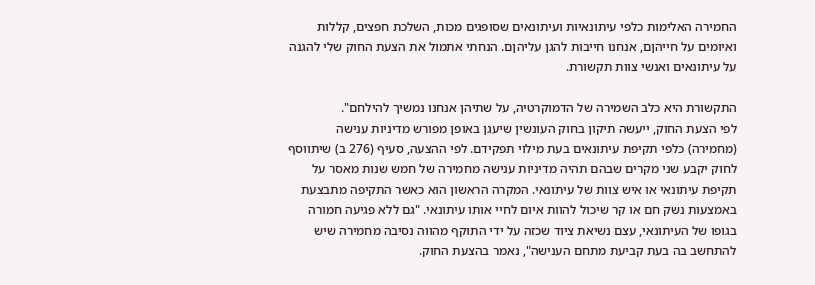החמירה האלימות כלפי עיתונאיות ועיתונאים שסופגים מכות, השלכת חפצים, קללות ואיומים על חייהןם, אנחנו חייבות להגן עליהןם. הנחתי אתמול את הצעת החוק שלי להגנה על עיתונאים ואנשי צוות תקשורת.

התקשורת היא כלב השמירה של הדמוקרטיה, על שתיהן אנחנו נמשיך להילחם".
לפי הצעת החוק, ייעשה תיקון בחוק העונשין שיעגן באופן מפורש מדיניות ענישה (מחמירה) כלפי תקיפת עיתונאים בעת מילוי תפקידם. לפי ההצעה, סעיף (276 ב) שיתווסף לחוק יקבע שני מקרים שבהם תהיה מדיניות ענישה מחמירה של חמש שנות מאסר על תקיפת עיתונאי או איש צוות של עיתונאי. המקרה הראשון הוא כאשר התקיפה מתבצעת באמצעות נשק חם או קר שיכול להוות איום לחיי אותו עיתונאי. "גם ללא פגיעה חמורה בגופו של העיתונאי, עצם נשיאת ציוד שכזה על ידי התוקף מהווה נסיבה מחמירה שיש להתחשב בה בעת קביעת מתחם הענישה", נאמר בהצעת החוק.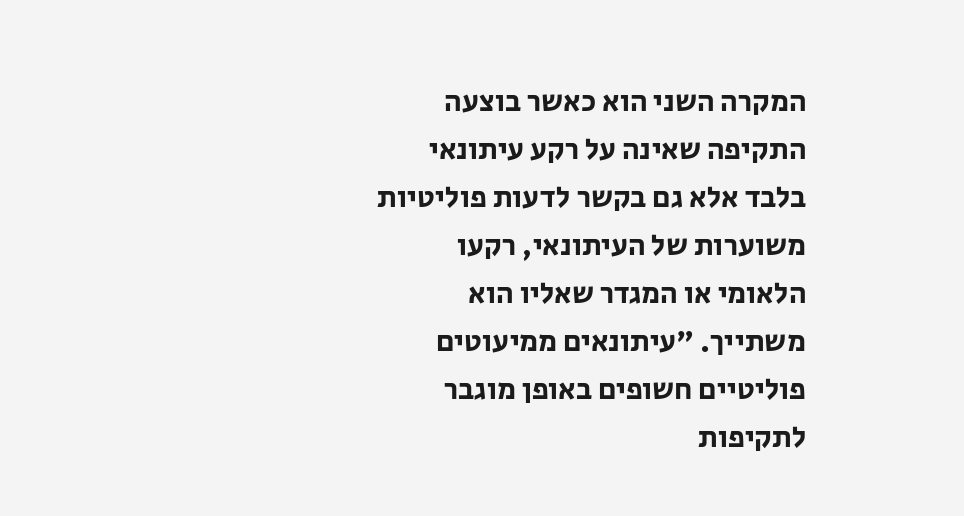המקרה השני הוא כאשר בוצעה התקיפה שאינה על רקע עיתונאי בלבד אלא גם בקשר לדעות פוליטיות משוערות של העיתונאי, רקעו הלאומי או המגדר שאליו הוא משתייך. "עיתונאים ממיעוטים פוליטיים חשופים באופן מוגבר לתקיפות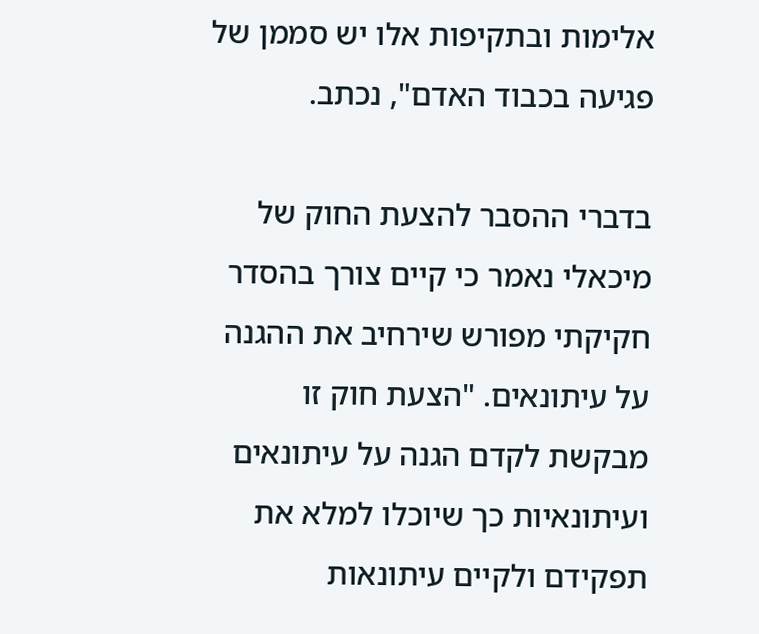אלימות ובתקיפות אלו יש סממן של פגיעה בכבוד האדם", נכתב.

בדברי ההסבר להצעת החוק של מיכאלי נאמר כי קיים צורך בהסדר חקיקתי מפורש שירחיב את ההגנה על עיתונאים. "הצעת חוק זו מבקשת לקדם הגנה על עיתונאים ועיתונאיות כך שיוכלו למלא את תפקידם ולקיים עיתונאות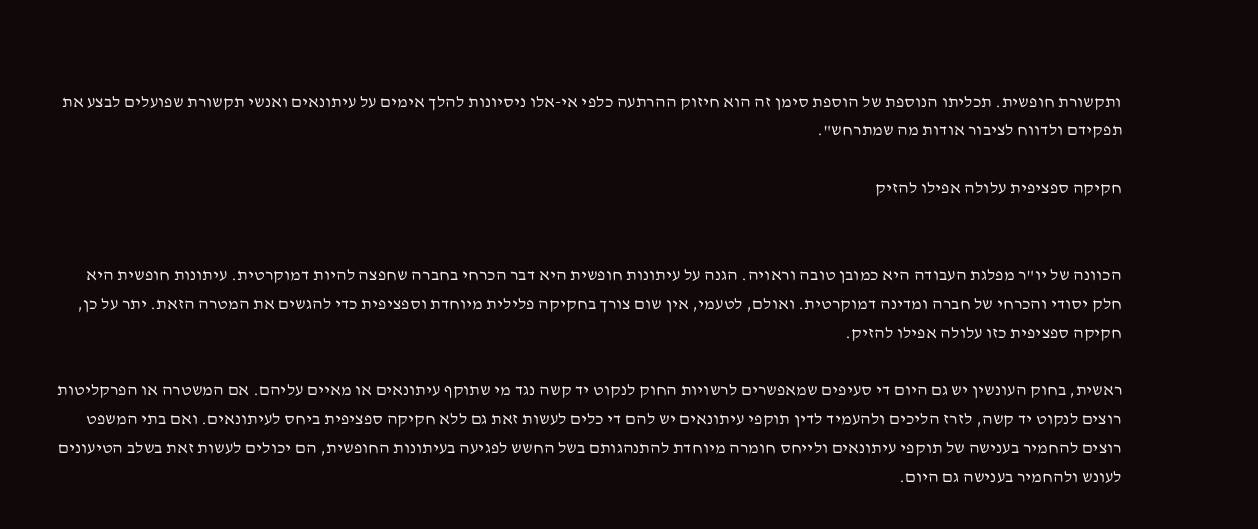ותקשורת חופשית. תכליתו הנוספת של הוספת סימן זה הוא חיזוק ההרתעה כלפי אי-אלו ניסיונות להלך אימים על עיתונאים ואנשי תקשורת שפועלים לבצע את תפקידם ולדווח לציבור אודות מה שמתרחש".

חקיקה ספציפית עלולה אפילו להזיק


הכוונה של יו"ר מפלגת העבודה היא כמובן טובה וראויה. הגנה על עיתונות חופשית היא דבר הכרחי בחברה שחפצה להיות דמוקרטית. עיתונות חופשית היא חלק יסודי והכרחי של חברה ומדינה דמוקרטית. ואולם, לטעמי, אין שום צורך בחקיקה פלילית מיוחדת וספציפית כדי להגשים את המטרה הזאת. יתר על כן, חקיקה ספציפית כזו עלולה אפילו להזיק.

ראשית, בחוק העונשין יש גם היום די סעיפים שמאפשרים לרשויות החוק לנקוט יד קשה נגד מי שתוקף עיתונאים או מאיים עליהם. אם המשטרה או הפרקליטות רוצים לנקוט יד קשה, לזרז הליכים ולהעמיד לדין תוקפי עיתונאים יש להם די כלים לעשות זאת גם ללא חקיקה ספציפית ביחס לעיתונאים. ואם בתי המשפט רוצים להחמיר בענישה של תוקפי עיתונאים ולייחס חומרה מיוחדת להתנהגותם בשל החשש לפגיעה בעיתונות החופשית, הם יכולים לעשות זאת בשלב הטיעונים לעונש ולהחמיר בענישה גם היום.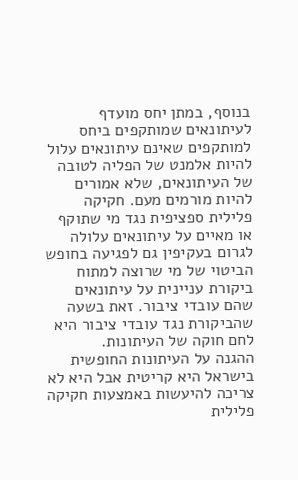בנוסף, במתן יחס מועדף לעיתונאים שמותקפים ביחס למותקפים שאינם עיתונאים עלול להיות אלמנט של הפליה לטובה של העיתונאים, שלא אמורים להיות מורמים מעם. חקיקה פלילית ספציפית נגד מי שתוקף או מאיים על עיתונאים עלולה לגרום בעקיפין גם לפגיעה בחופש הביטוי של מי שרוצה למתוח ביקורת עניינית על עיתונאים שהם עובדי ציבור. זאת בשעה שהביקורת נגד עובדי ציבור היא לחם חוקה של העיתונות.
ההגנה על העיתונות החופשית בישראל היא קריטית אבל היא לא צריכה להיעשות באמצעות חקיקה פלילית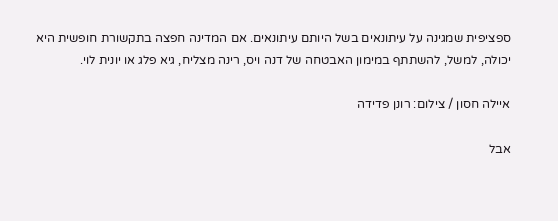ספציפית שמגינה על עיתונאים בשל היותם עיתונאים. אם המדינה חפצה בתקשורת חופשית היא יכולה, למשל, להשתתף במימון האבטחה של דנה ויס, רינה מצליח, גיא פלג או יונית לוי.

איילה חסון / צילום: רונן פדידה

אבל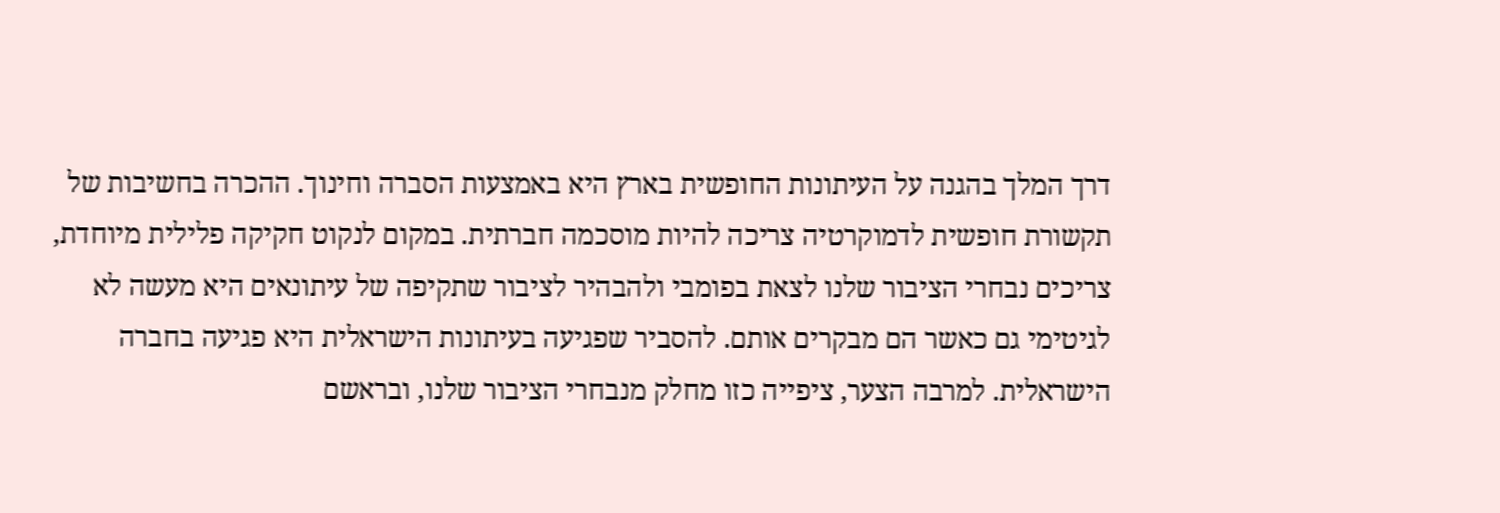דרך המלך בהגנה על העיתונות החופשית בארץ היא באמצעות הסברה וחינוך. ההכרה בחשיבות של תקשורת חופשית לדמוקרטיה צריכה להיות מוסכמה חברתית. במקום לנקוט חקיקה פלילית מיוחדת, צריכים נבחרי הציבור שלנו לצאת בפומבי ולהבהיר לציבור שתקיפה של עיתונאים היא מעשה לא לגיטימי גם כאשר הם מבקרים אותם. להסביר שפגיעה בעיתונות הישראלית היא פגיעה בחברה הישראלית. למרבה הצער, ציפייה כזו מחלק מנבחרי הציבור שלנו, ובראשם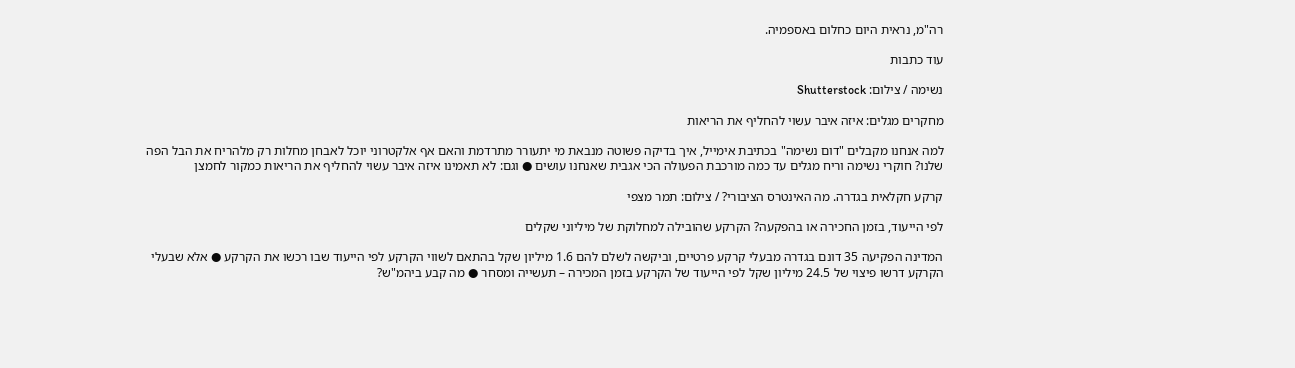רה"מ, נראית היום כחלום באספמיה.

עוד כתבות

נשימה / צילום: Shutterstock

מחקרים מגלים: איזה איבר עשוי להחליף את הריאות

למה אנחנו מקבלים "דום נשימה" בכתיבת אימייל, איך בדיקה פשוטה מנבאת מי יתעורר מתרדמת והאם אף אלקטרוני יוכל לאבחן מחלות רק מלהריח את הבל הפה שלנו? חוקרי נשימה וריח מגלים עד כמה מורכבת הפעולה הכי אגבית שאנחנו עושים ● וגם: לא תאמינו איזה איבר עשוי להחליף את הריאות כמקור לחמצן

קרקע חקלאית בגדרה. מה האינטרס הציבורי? / צילום: תמר מצפי

לפי הייעוד, בזמן החכירה או בהפקעה? הקרקע שהובילה למחלוקת של מיליוני שקלים

המדינה הפקיעה 35 דונם בגדרה מבעלי קרקע פרטיים, וביקשה לשלם להם 1.6 מיליון שקל בהתאם לשווי הקרקע לפי הייעוד שבו רכשו את הקרקע ● אלא שבעלי הקרקע דרשו פיצוי של 24.5 מיליון שקל לפי הייעוד של הקרקע בזמן המכירה – תעשייה ומסחר ● מה קבע ביהמ"ש?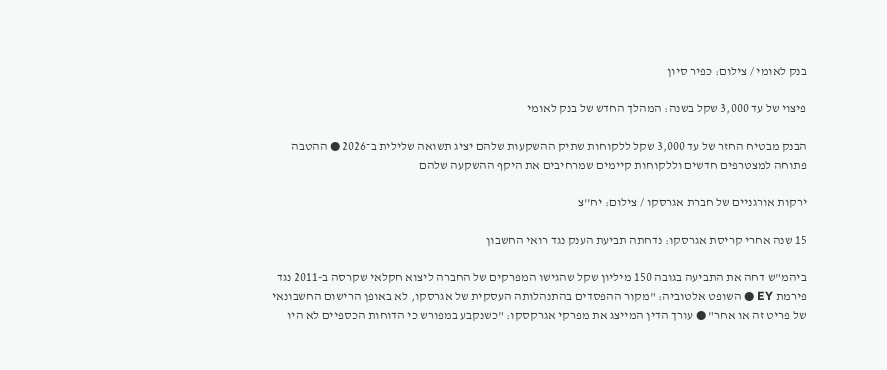בנק לאומי / צילום: כפיר סיון

פיצוי של עד 3,000 שקל בשנה: המהלך החדש של בנק לאומי

הבנק מבטיח החזר של עד 3,000 שקל ללקוחות שתיק ההשקעות שלהם יציג תשואה שלילית ב־2026 ● ההטבה פתוחה למצטרפים חדשים וללקוחות קיימים שמרחיבים את היקף ההשקעה שלהם

ירקות אורגניים של חברת אגרסקו / צילום: יח''צ

15 שנה אחרי קריסת אגרסקו: נדחתה תביעת הענק נגד רואי החשבון

ביהמ"ש דחה את התביעה בגובה 150 מיליון שקל שהגישו המפרקים של החברה ליצוא חקלאי שקרסה ב-2011 נגד פירמת EY ● השופט אלטוביה: "מקור ההפסדים בהתנהלותה העסקית של אגרסקו, לא באופן הרישום החשבונאי של פריט זה או אחר" ● עורך הדין המייצג את מפרקי אגרקסקו: "כשנקבע במפורש כי הדוחות הכספיים לא היו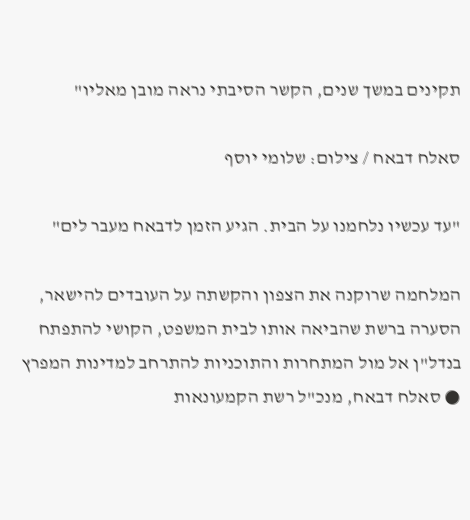תקינים במשך שנים, הקשר הסיבתי נראה מובן מאליו"

סאלח דבאח / צילום: שלומי יוסף

"עד עכשיו נלחמנו על הבית. הגיע הזמן לדבאח מעבר לים"

המלחמה שרוקנה את הצפון והקשתה על העובדים להישאר, הסערה ברשת שהביאה אותו לבית המשפט, הקושי להתפתח בנדל"ן אל מול המתחרות והתוכניות להתרחב למדינות המפרץ ● סאלח דבאח, מנכ"ל רשת הקמעונאות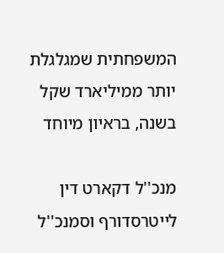המשפחתית שמגלגלת יותר ממיליארד שקל בשנה, בראיון מיוחד

מנכ''ל דקארט דין לייטרסדורף וסמנכ''ל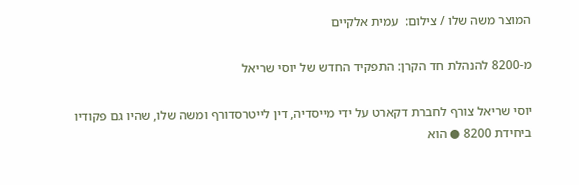המוצר משה שלו / צילום:  עמית אלקיים

מ-8200 להנהלת חד הקרן: התפקיד החדש של יוסי שריאל

יוסי שריאל צורף לחברת דקארט על ידי מייסדיה, דין לייטרסדורף ומשה שלו, שהיו גם פקודיו ביחידת 8200 ● הוא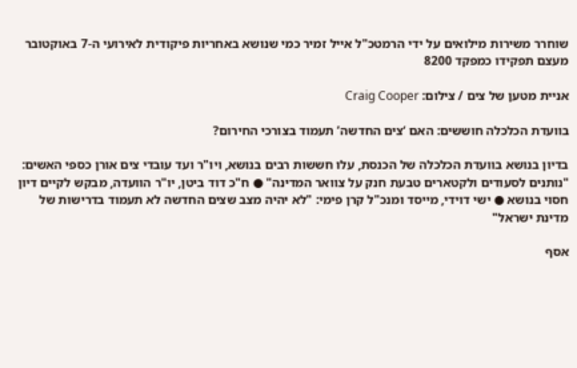שוחרר משירות מילואים על ידי הרמטכ"ל אייל זמיר כמי שנושא באחריות פיקודית לאירועי ה-7 באוקטובר מעצם תפקידו כמפקד 8200

אניית מטען של צים / צילום: Craig Cooper

בוועדת הכלכלה חוששים: האם ‘צים החדשה’ תעמוד בצורכי החירום?

בדיון בנושא בוועדת הכלכלה של הכנסת, עלו חששות רבים בנושא, ויו"ר ועד עובדי צים אורן כספי האשים: "נותנים לסעודים ולקטארים טבעת חנק על צוואר המדינה" ● ח"כ דוד ביטן, יו"ר הוועדה, מבקש לקיים דיון חסוי בנושא ● ישי דוידי, מייסד ומנכ"ל קרן פימי: "לא יהיה מצב שצים החדשה לא תעמוד בדרישות של מדינת ישראל"

אסף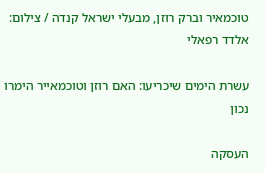טוכמאיר וברק רוזן, מבעלי ישראל קנדה / צילום: אלדד רפאלי

עשרת הימים שיכריעו: האם רוזן וטוכמאייר הימרו נכון

העסקה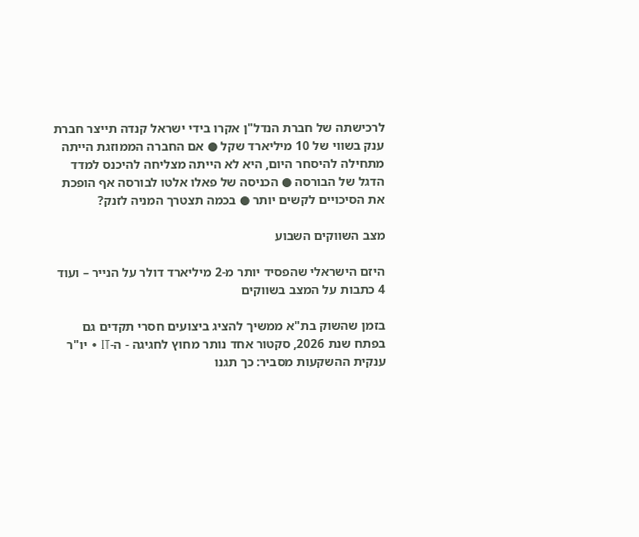לרכישתה של חברת הנדל"ן אקרו בידי ישראל קנדה תייצר חברת ענק בשווי של 10 מיליארד שקל ● אם החברה הממוזגת הייתה מתחילה להיסחר היום, היא לא הייתה מצליחה להיכנס למדד הדגל של הבורסה ● הכניסה של פאלו אלטו לבורסה אף הופכת את הסיכויים לקשים יותר ● בכמה תצטרך המניה לזנק?

מצב השווקים השבוע

היזם הישראלי שהפסיד יותר מ-2 מיליארד דולר על הנייר – ועוד 4 כתבות על המצב בשווקים

בזמן שהשוק בת"א ממשיך להציג ביצועים חסרי תקדים גם בפתח שנת 2026, סקטור אחד נותר מחוץ לחגיגה - ה-IT • יו"ר ענקית ההשקעות מסביר: כך תגנו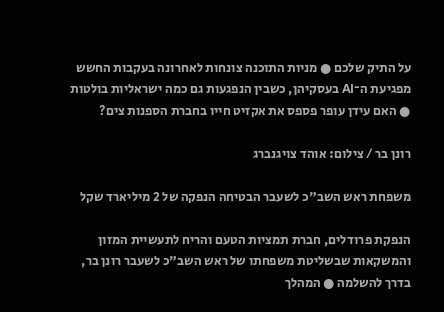על התיק שלכם ● מניות התוכנה צונחות לאחרונה בעקבות החשש מפגיעת ה־AI בעסקיהן, כשבין הנפגעות גם כמה ישראליות בולטות ● האם עידן עופר פספס את אקזיט חייו בחברת הספנות צים?

רונן בר / צילום: אוהד צויגנברג

משפחת ראש השב"כ לשעבר הבטיחה הנפקה של 2 מיליארד שקל

הנפקת פרודלים, חברת תמציות הטעם והריח לתעשיית המזון והמשקאות שבשליטת משפחתו של ראש השב"כ לשעבר רונן בר, בדרך להשלמה ● המהלך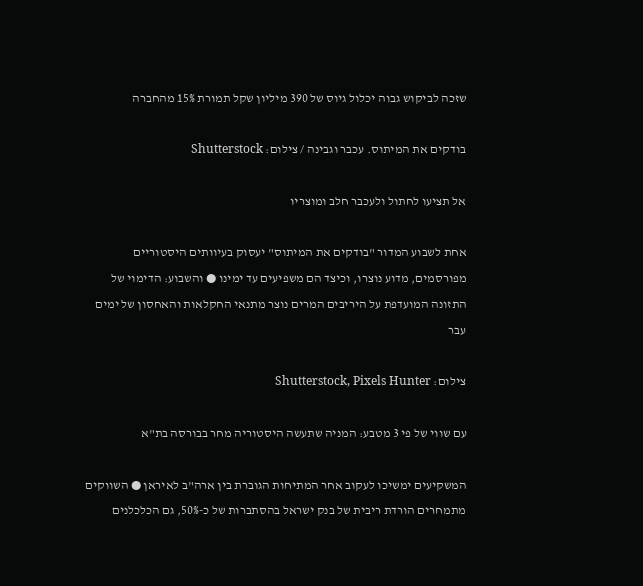שזכה לביקוש גבוה יכלול גיוס של 390 מיליון שקל תמורת 15% מהחברה

בודקים את המיתוס. עכבר וגבינה / צילום: Shutterstock

אל תציעו לחתול ולעכבר חלב ומוצריו

אחת לשבוע המדור "בודקים את המיתוס" יעסוק בעיוותים היסטוריים מפורסמים, מדוע נוצרו, וכיצד הם משפיעים עד ימינו ● והשבוע: הדימוי של התזונה המועדפת על היריבים המרים נוצר מתנאי החקלאות והאחסון של ימים עבר

צילום: Shutterstock, Pixels Hunter

עם שווי של פי 3 מטבע: המניה שתעשה היסטוריה מחר בבורסה בת"א

המשקיעים ימשיכו לעקוב אחר המתיחות הגוברת בין ארה"ב לאיראן ● השווקים מתמחרים הורדת ריבית של בנק ישראל בהסתברות של כ-50%, גם הכלכלנים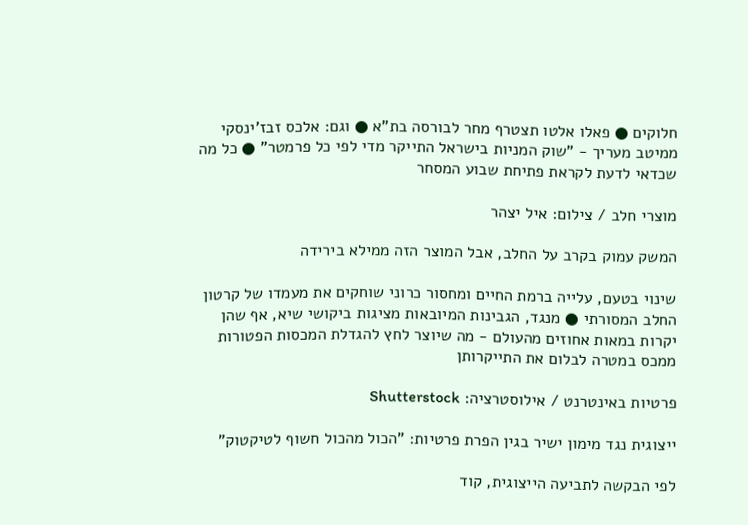חלוקים ● פאלו אלטו תצטרף מחר לבורסה בת"א ● וגם: אלכס זבז'ינסקי ממיטב מעריך - "שוק המניות בישראל התייקר מדי לפי כל פרמטר" ● כל מה שכדאי לדעת לקראת פתיחת שבוע המסחר

מוצרי חלב / צילום: איל יצהר

המשק עמוק בקרב על החלב, אבל המוצר הזה ממילא בירידה

שינוי בטעם, עלייה ברמת החיים ומחסור כרוני שוחקים את מעמדו של קרטון החלב המסורתי ● מנגד, הגבינות המיובאות מציגות ביקושי שיא, אף שהן יקרות במאות אחוזים מהעולם - מה שיוצר לחץ להגדלת המכסות הפטורות ממכס במטרה לבלום את התייקרותן

פרטיות באינטרנט / אילוסטרציה: Shutterstock

ייצוגית נגד מימון ישיר בגין הפרת פרטיות: "הכול מהכול חשוף לטיקטוק"

לפי הבקשה לתביעה הייצוגית, קוד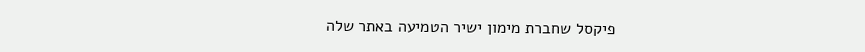פיקסל שחברת מימון ישיר הטמיעה באתר שלה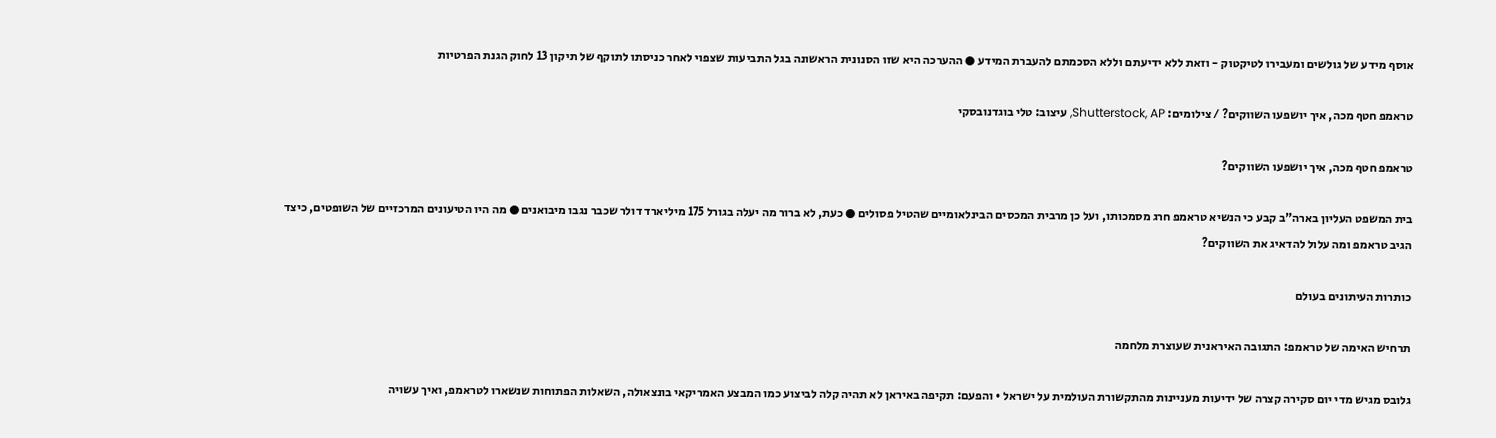אוסף מידע של גולשים ומעבירו לטיקטוק - וזאת ללא ידיעתם וללא הסכמתם להעברת המידע ● ההערכה היא שזו הסנונית הראשונה בגל התביעות שצפוי לאחר כניסתו לתוקף של תיקון 13 לחוק הגנת הפרטיות

טראמפ חטף מכה, איך יושפעו השווקים? / צילומים: Shutterstock, AP, עיצוב: טלי בוגדנובסקי

טראמפ חטף מכה, איך יושפעו השווקים?

בית המשפט העליון בארה"ב קבע כי הנשיא טראמפ חרג מסמכותו, ועל כן מרבית המכסים הבינלאומיים שהטיל פסולים ● כעת, לא ברור מה יעלה בגורל 175 מיליארד דולר שכבר נגבו מיבואנים ● מה היו הטיעונים המרכזיים של השופטים, כיצד הגיב טראמפ ומה עלול להדאיג את השווקים?

כותרות העיתונים בעולם

תרחיש האימה של טראמפ: התגובה האיראנית שעוצרת מלחמה

גלובס מגיש מדי יום סקירה קצרה של ידיעות מעניינות מהתקשורת העולמית על ישראל • והפעם: תקיפה באיראן לא תהיה קלה לביצוע כמו המבצע האמריקאי בונצאולה, השאלות הפתוחות שנשארו לטראמפ, ואיך עשויה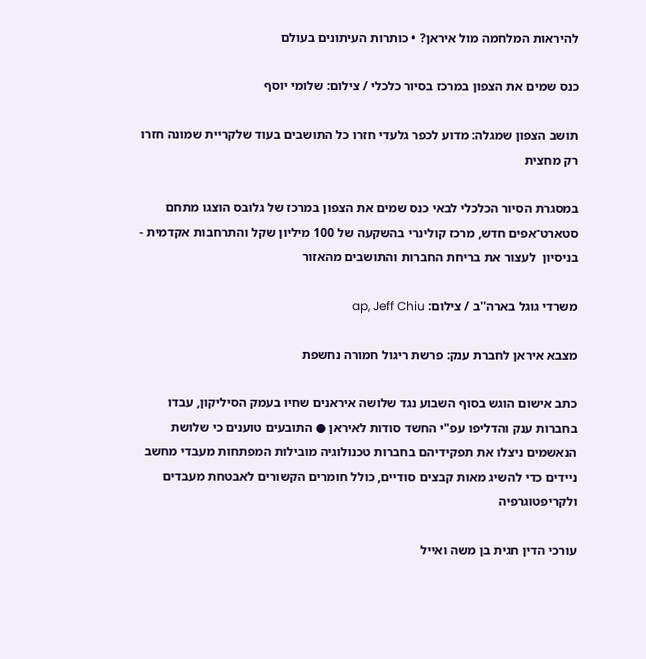להיראות המלחמה מול איראן? • כותרות העיתונים בעולם

כנס שמים את הצפון במרכז בסיור כלכלי / צילום: שלומי יוסף

תושב הצפון שמגלה: מדוע לכפר גלעדי חזרו כל התושבים בעוד שלקריית שמונה חזרו רק מחצית

במסגרת הסיור הכלכלי לבאי כנס שמים את הצפון במרכז של גלובס הוצגו מתחם סטארט־אפים חדש, מרכז קולינרי בהשקעה של 100 מיליון שקל והתרחבות אקדמית - בניסיון  לעצור את בריחת החברות והתושבים מהאזור

משרדי גוגל בארה''ב / צילום: ap, Jeff Chiu

מצבא איראן לחברת ענק: פרשת ריגול חמורה נחשפת

כתב אישום הוגש בסוף השבוע נגד שלושה איראנים שחיו בעמק הסיליקון, עבדו בחברות ענק והדליפו עפ"י החשד סודות לאיראן ● התובעים טוענים כי שלושת הנאשמים ניצלו את תפקידיהם בחברות טכנולוגיה מובילות המפתחות מעבדי מחשב ניידים כדי להשיג מאות קבצים סודיים, כולל חומרים הקשורים לאבטחת מעבדים ולקריפטוגרפיה

עורכי הדין חגית בן משה ואייל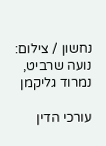נחשון / צילום: נועה שרביט, נמרוד גליקמן

עורכי הדין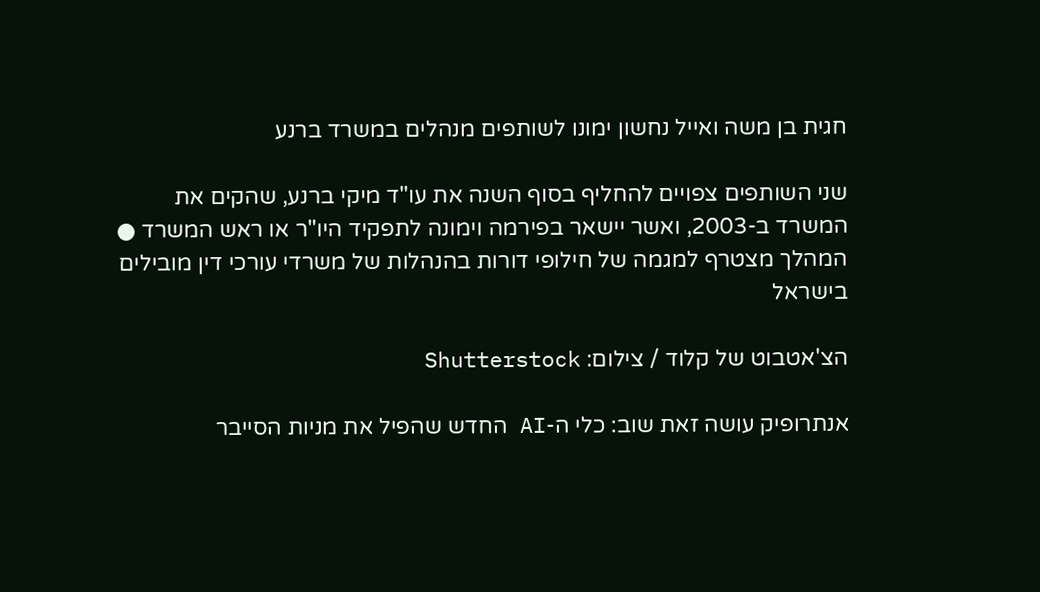חגית בן משה ואייל נחשון ימונו לשותפים מנהלים במשרד ברנע

שני השותפים צפויים להחליף בסוף השנה את עו"ד מיקי ברנע, שהקים את המשרד ב-2003, ואשר יישאר בפירמה וימונה לתפקיד היו"ר או ראש המשרד ● המהלך מצטרף למגמה של חילופי דורות בהנהלות של משרדי עורכי דין מובילים בישראל

הצ'אטבוט של קלוד / צילום: Shutterstock

אנתרופיק עושה זאת שוב: כלי ה-AI החדש שהפיל את מניות הסייבר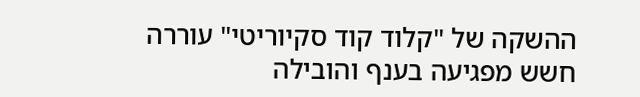ההשקה של "קלוד קוד סקיוריטי" עוררה חשש מפגיעה בענף והובילה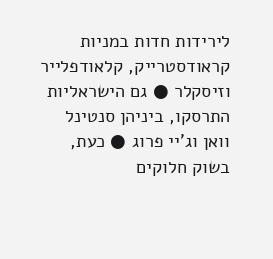לירידות חדות במניות קראודסטרייק, קלאודפלייר וזיסקלר ● גם הישראליות התרסקו, ביניהן סנטינל וואן וג'יי פרוג ● כעת, בשוק חלוקים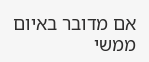אם מדובר באיום ממשי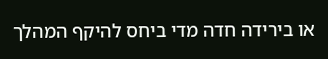או בירידה חדה מדי ביחס להיקף המהלך